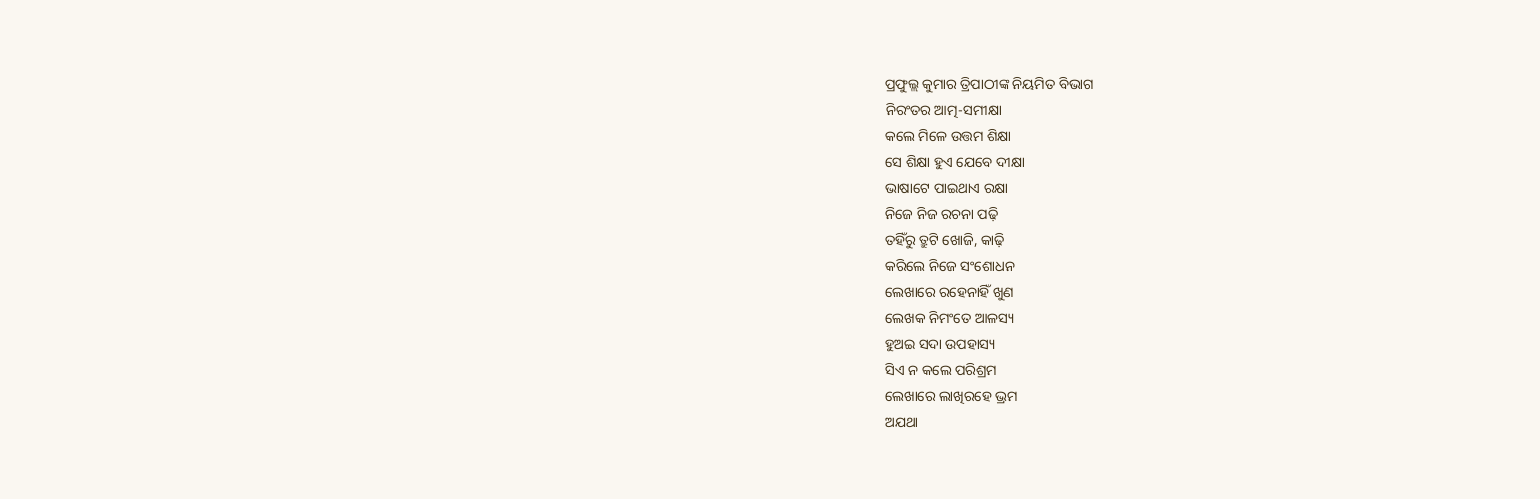ପ୍ରଫୁଲ୍ଲ କୁମାର ତ୍ରିପାଠୀଙ୍କ ନିୟମିତ ବିଭାଗ
ନିରଂତର ଆତ୍ମ-ସମୀକ୍ଷା
କଲେ ମିଳେ ଉତ୍ତମ ଶିକ୍ଷା
ସେ ଶିକ୍ଷା ହୁଏ ଯେବେ ଦୀକ୍ଷା
ଭାଷାଟେ ପାଇଥାଏ ରକ୍ଷା
ନିଜେ ନିଜ ରଚନା ପଢ଼ି
ତହିଁରୁ ତ୍ରୁଟି ଖୋଜି, କାଢ଼ି
କରିଲେ ନିଜେ ସଂଶୋଧନ
ଲେଖାରେ ରହେନାହିଁ ଖୁଣ
ଲେଖକ ନିମଂତେ ଆଳସ୍ୟ
ହୁଅଇ ସଦା ଉପହାସ୍ୟ
ସିଏ ନ କଲେ ପରିଶ୍ରମ
ଲେଖାରେ ଲାଖିରହେ ଭ୍ରମ
ଅଯଥା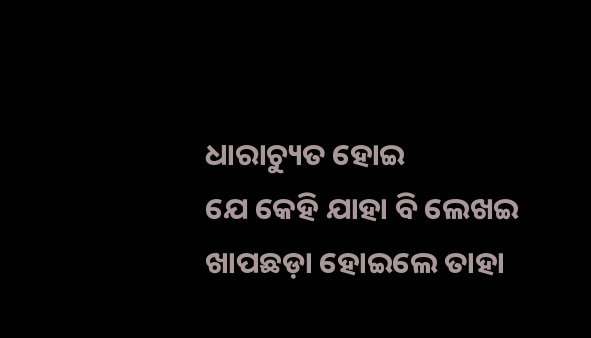ଧାରାଚ୍ୟୁତ ହୋଇ
ଯେ କେହି ଯାହା ବି ଲେଖଇ
ଖାପଛଡ଼ା ହୋଇଲେ ତାହା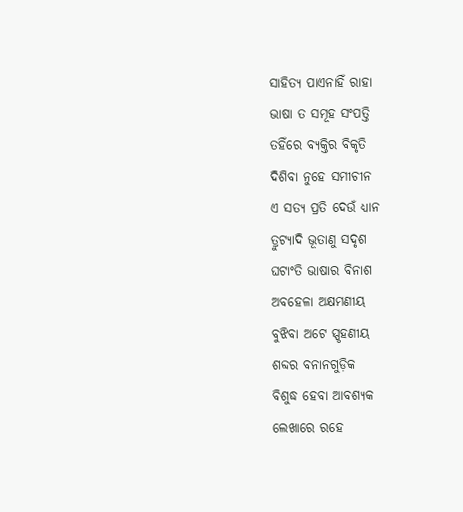ସାହିତ୍ୟ ପାଏନାହିଁ ରାହା
ଭାଷା ତ ସମୂହ ସଂପତ୍ତି
ତହିଁରେ ବ୍ୟକ୍ତିର ବିକୃତି
ଦିଶିବା ନୁହେ ସମୀଚୀନ
ଏ ସତ୍ୟ ପ୍ରତି ଦେଉଁ ଧ୍ୟାନ
ତ୍ରୁଟ୍ୟାଦି ଭୂତାଣୁ ସଦୃଶ
ଘଟାଂତି ଭାଷାର ବିନାଶ
ଅବହେଳା ଅକ୍ଷମଣୀୟ
ବୁଝିବା ଅଟେ ସ୍ପୃହଣୀୟ
ଶବ୍ଦର ବନାନଗୁଡ଼ିକ
ବିଶୁଦ୍ଧ ହେବା ଆବଶ୍ୟକ
ଲେଖାରେ ରହେ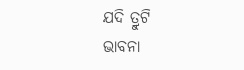ଯଦି ତ୍ରୁଟି
ଭାବନା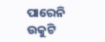ପାରେନି ଉକୁଟି